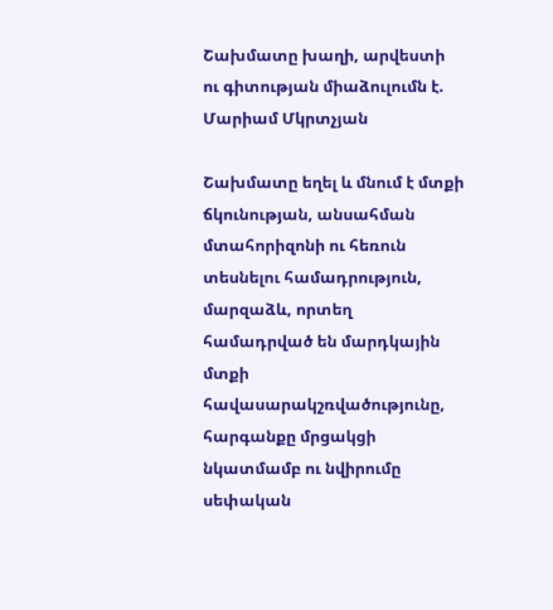Շախմատը խաղի, արվեստի ու գիտության միաձուլումն է. Մարիամ Մկրտչյան

Շախմատը եղել և մնում է մտքի ճկունության, անսահման մտահորիզոնի ու հեռուն տեսնելու համադրություն, մարզաձև, որտեղ համադրված են մարդկային մտքի հավասարակշռվածությունը, հարգանքը մրցակցի նկատմամբ ու նվիրումը սեփական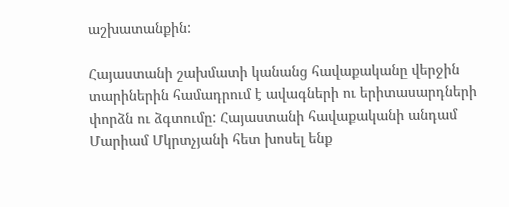աշխատանքին:

Հայաստանի շախմատի կանանց հավաքականը վերջին տարիներին համադրում է ավագների ու երիտասարդների փորձն ու ձգտումը: Հայաստանի հավաքականի անդամ Մարիամ Մկրտչյանի հետ խոսել ենք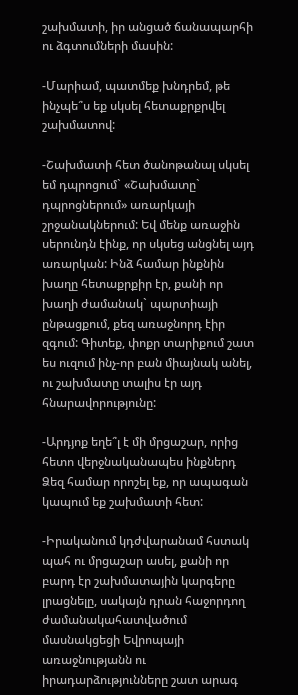շախմատի, իր անցած ճանապարհի ու ձգտումների մասին:

-Մարիամ, պատմեք խնդրեմ, թե ինչպե՞ս եք սկսել հետաքրքրվել շախմատով:

-Շախմատի հետ ծանոթանալ սկսել եմ դպրոցում` «Շախմատը` դպրոցներում» առարկայի շրջանակներում: Եվ մենք առաջին սերունդն էինք, որ սկսեց անցնել այդ առարկան: Ինձ համար ինքնին խաղը հետաքրքիր էր, քանի որ խաղի ժամանակ` պարտիայի ընթացքում, քեզ առաջնորդ էիր զգում: Գիտեք, փոքր տարիքում շատ ես ուզում ինչ-որ բան միայնակ անել, ու շախմատը տալիս էր այդ հնարավորությունը:

-Արդյոք եղե՞լ է մի մրցաշար, որից հետո վերջնականապես ինքներդ Ձեզ համար որոշել եք, որ ապագան կապում եք շախմատի հետ:

-Իրականում կդժվարանամ հստակ պահ ու մրցաշար ասել, քանի որ բարդ էր շախմատային կարգերը լրացնելը, սակայն դրան հաջորդող ժամանակահատվածում մասնակցեցի Եվրոպայի առաջնությանն ու իրադարձությունները շատ արագ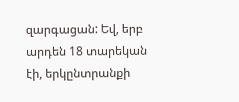զարգացան: Եվ, երբ արդեն 18 տարեկան էի, երկընտրանքի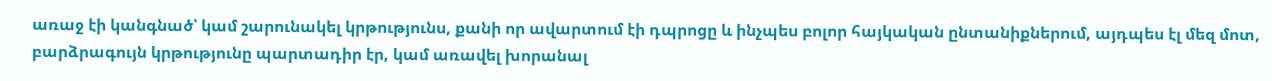առաջ էի կանգնած՝ կամ շարունակել կրթությունս, քանի որ ավարտում էի դպրոցը և ինչպես բոլոր հայկական ընտանիքներում, այդպես էլ մեզ մոտ, բարձրագույն կրթությունը պարտադիր էր, կամ առավել խորանալ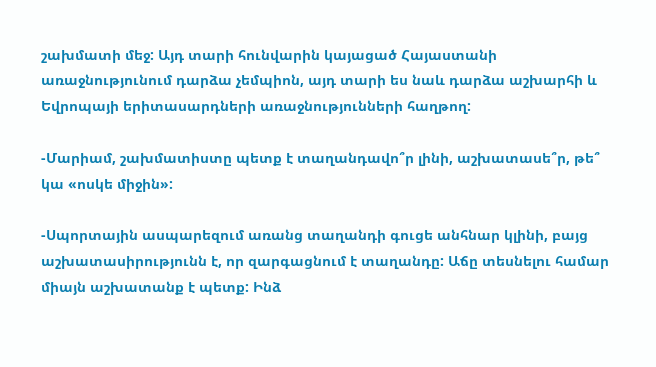շախմատի մեջ: Այդ տարի հունվարին կայացած Հայաստանի առաջնությունում դարձա չեմպիոն, այդ տարի ես նաև դարձա աշխարհի և Եվրոպայի երիտասարդների առաջնությունների հաղթող:

-Մարիամ, շախմատիստը պետք է տաղանդավո՞ր լինի, աշխատասե՞ր, թե՞ կա «ոսկե միջին»:

-Սպորտային ասպարեզում առանց տաղանդի գուցե անհնար կլինի, բայց աշխատասիրությունն է, որ զարգացնում է տաղանդը: Աճը տեսնելու համար միայն աշխատանք է պետք: Ինձ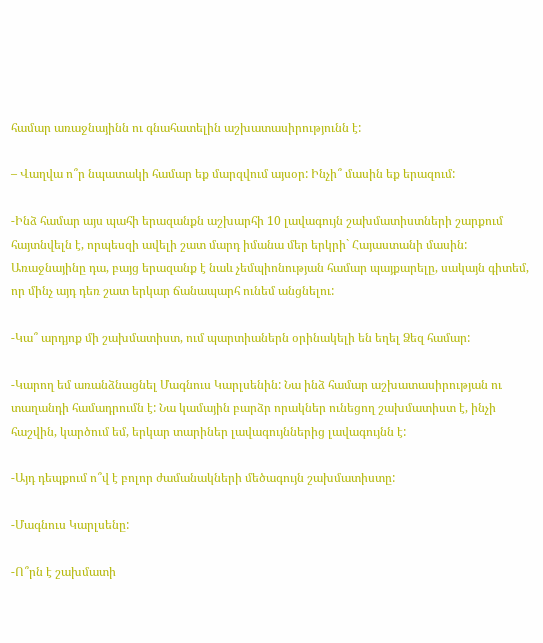համար առաջնայինն ու գնահատելին աշխատասիրությունն է:

– Վաղվա ո՞ր նպատակի համար եք մարզվում այսօր: Ինչի՞ մասին եք երազում:

-Ինձ համար այս պահի երազանքն աշխարհի 10 լավագույն շախմատիստների շարքում հայտնվելն է, որպեսզի ավելի շատ մարդ իմանա մեր երկրի` Հայաստանի մասին: Առաջնայինը դա, բայց երազանք է նաև չեմպիոնության համար պայքարելը, սակայն գիտեմ, որ մինչ այդ դեռ շատ երկար ճանապարհ ունեմ անցնելու:

-Կա՞ արդյոք մի շախմատիստ, ում պարտիաներն օրինակելի են եղել Ձեզ համար:

-Կարող եմ առանձնացնել Մագնուս Կարլսենին: Նա ինձ համար աշխատասիրության ու տաղանդի համադրումն է: Նա կամային բարձր որակներ ունեցող շախմատիստ է, ինչի հաշվին, կարծում եմ, երկար տարիներ լավագույններից լավագույնն է:

-Այդ դեպքում ո՞վ է բոլոր ժամանակների մեծագույն շախմատիստը:

-Մագնուս Կարլսենը:

-Ո՞րն է շախմատի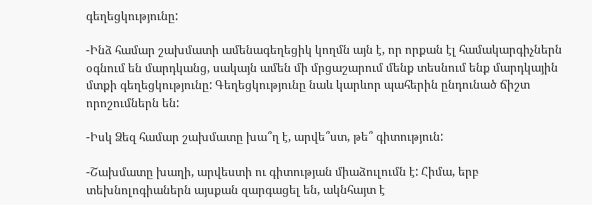գեղեցկությունը:

-Ինձ համար շախմատի ամենագեղեցիկ կողմն այն է, որ որքան էլ համակարգիչներն օգնում են մարդկանց, սակայն ամեն մի մրցաշարում մենք տեսնում ենք մարդկային մտքի գեղեցկությունը: Գեղեցկությունը նաև կարևոր պահերին ընդունած ճիշտ որոշումներն են:

-Իսկ Ձեզ համար շախմատը խա՞ղ է, արվե՞ստ, թե՞ գիտություն:

-Շախմատը խաղի, արվեստի ու գիտության միաձուլումն է: Հիմա, երբ տեխնոլոգիաներն այսքան զարգացել են, ակնհայտ է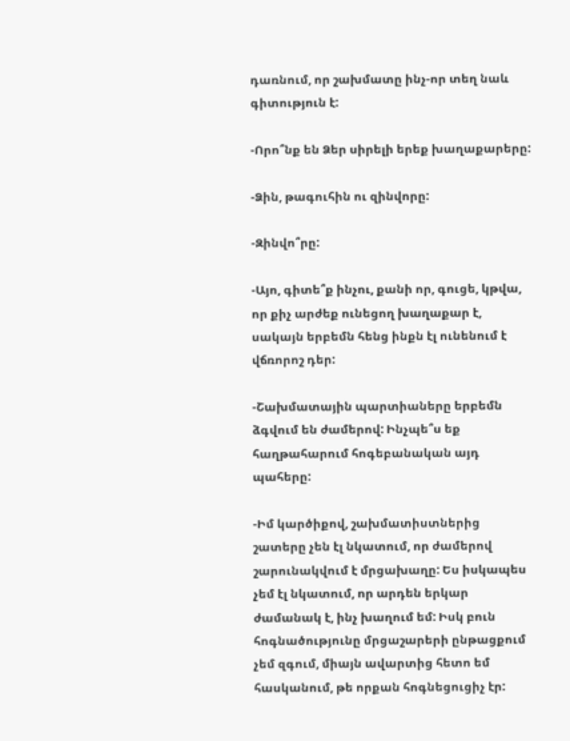դառնում, որ շախմատը ինչ-որ տեղ նաև գիտություն է:

-Որո՞նք են Ձեր սիրելի երեք խաղաքարերը:

-Ձին, թագուհին ու զինվորը:

-Զինվո՞րը:

-Այո, գիտե՞ք ինչու, քանի որ, գուցե, կթվա, որ քիչ արժեք ունեցող խաղաքար է, սակայն երբեմն հենց ինքն էլ ունենում է վճռորոշ դեր:

-Շախմատային պարտիաները երբեմն ձգվում են ժամերով: Ինչպե՞ս եք հաղթահարում հոգեբանական այդ պահերը:

-Իմ կարծիքով, շախմատիստներից շատերը չեն էլ նկատում, որ ժամերով շարունակվում է մրցախաղը: Ես իսկապես չեմ էլ նկատում, որ արդեն երկար ժամանակ է, ինչ խաղում եմ: Իսկ բուն հոգնածությունը մրցաշարերի ընթացքում չեմ զգում, միայն ավարտից հետո եմ հասկանում, թե որքան հոգնեցուցիչ էր: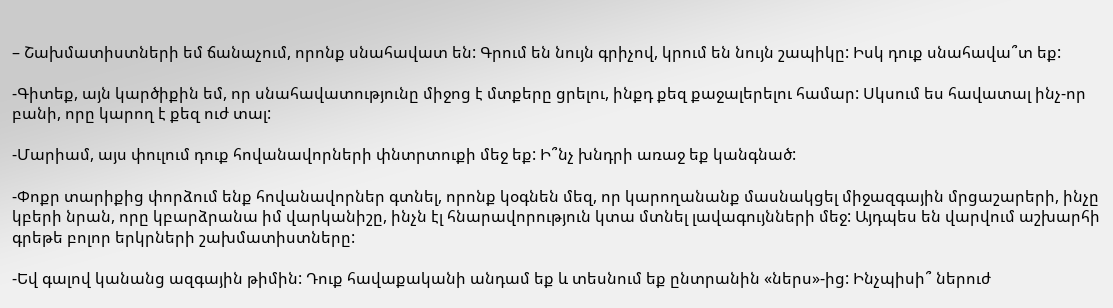– Շախմատիստների եմ ճանաչում, որոնք սնահավատ են: Գրում են նույն գրիչով, կրում են նույն շապիկը: Իսկ դուք սնահավա՞տ եք:

-Գիտեք, այն կարծիքին եմ, որ սնահավատությունը միջոց է մտքերը ցրելու, ինքդ քեզ քաջալերելու համար: Սկսում ես հավատալ ինչ-որ բանի, որը կարող է քեզ ուժ տալ:

-Մարիամ, այս փուլում դուք հովանավորների փնտրտուքի մեջ եք: Ի՞նչ խնդրի առաջ եք կանգնած:

-Փոքր տարիքից փորձում ենք հովանավորներ գտնել, որոնք կօգնեն մեզ, որ կարողանանք մասնակցել միջազգային մրցաշարերի, ինչը կբերի նրան, որը կբարձրանա իմ վարկանիշը, ինչն էլ հնարավորություն կտա մտնել լավագույնների մեջ: Այդպես են վարվում աշխարհի գրեթե բոլոր երկրների շախմատիստները:

-Եվ գալով կանանց ազգային թիմին: Դուք հավաքականի անդամ եք և տեսնում եք ընտրանին «ներս»-ից: Ինչպիսի՞ ներուժ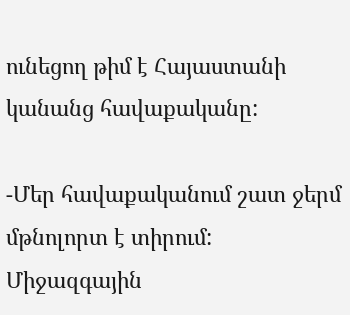ունեցող թիմ է Հայաստանի կանանց հավաքականը:

-Մեր հավաքականում շատ ջերմ մթնոլորտ է տիրում: Միջազգային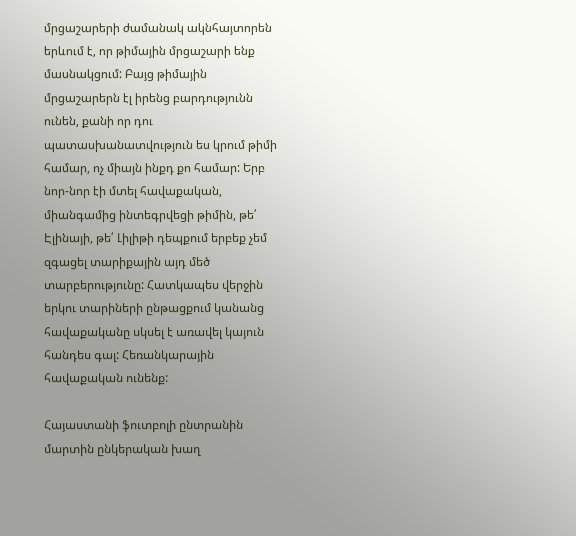մրցաշարերի ժամանակ ակնհայտորեն երևում է, որ թիմային մրցաշարի ենք մասնակցում: Բայց թիմային մրցաշարերն էլ իրենց բարդությունն ունեն, քանի որ դու պատասխանատվություն ես կրում թիմի համար, ոչ միայն ինքդ քո համար: Երբ նոր-նոր էի մտել հավաքական, միանգամից ինտեգրվեցի թիմին, թե՛ Էլինայի, թե՛ Լիլիթի դեպքում երբեք չեմ զգացել տարիքային այդ մեծ տարբերությունը: Հատկապես վերջին երկու տարիների ընթացքում կանանց հավաքականը սկսել է առավել կայուն հանդես գալ: Հեռանկարային հավաքական ունենք:

Հայաստանի ֆուտբոլի ընտրանին մարտին ընկերական խաղ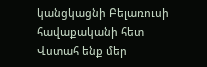կանցկացնի Բելառուսի հավաքականի հետ
Վստահ ենք մեր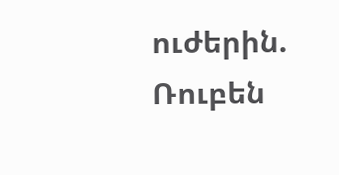ուժերին. Ռուբեն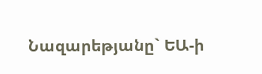Նազարեթյանը` ԵԱ-ի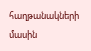հաղթանակների մասին